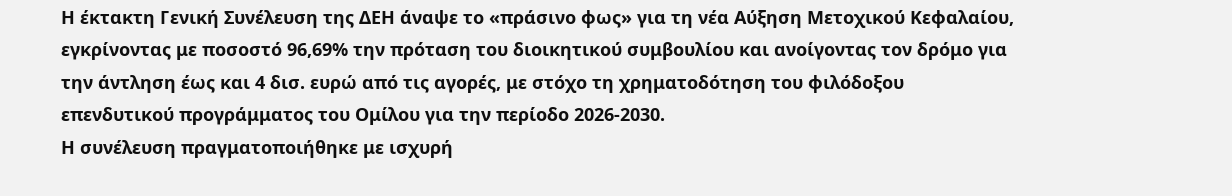Η έκτακτη Γενική Συνέλευση της ΔΕΗ άναψε το «πράσινο φως» για τη νέα Αύξηση Μετοχικού Κεφαλαίου, εγκρίνοντας με ποσοστό 96,69% την πρόταση του διοικητικού συμβουλίου και ανοίγοντας τον δρόμο για την άντληση έως και 4 δισ. ευρώ από τις αγορές, με στόχο τη χρηματοδότηση του φιλόδοξου επενδυτικού προγράμματος του Ομίλου για την περίοδο 2026-2030.
Η συνέλευση πραγματοποιήθηκε με ισχυρή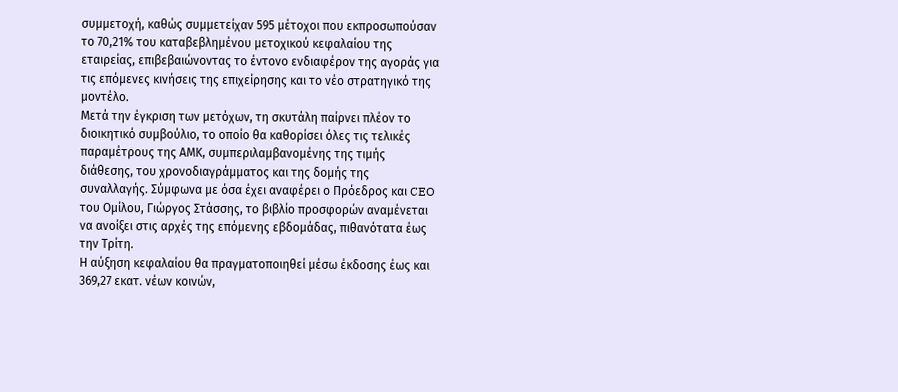συμμετοχή, καθώς συμμετείχαν 595 μέτοχοι που εκπροσωπούσαν το 70,21% του καταβεβλημένου μετοχικού κεφαλαίου της εταιρείας, επιβεβαιώνοντας το έντονο ενδιαφέρον της αγοράς για τις επόμενες κινήσεις της επιχείρησης και το νέο στρατηγικό της μοντέλο.
Μετά την έγκριση των μετόχων, τη σκυτάλη παίρνει πλέον το διοικητικό συμβούλιο, το οποίο θα καθορίσει όλες τις τελικές παραμέτρους της ΑΜΚ, συμπεριλαμβανομένης της τιμής διάθεσης, του χρονοδιαγράμματος και της δομής της συναλλαγής. Σύμφωνα με όσα έχει αναφέρει ο Πρόεδρος και CEO του Ομίλου, Γιώργος Στάσσης, το βιβλίο προσφορών αναμένεται να ανοίξει στις αρχές της επόμενης εβδομάδας, πιθανότατα έως την Τρίτη.
Η αύξηση κεφαλαίου θα πραγματοποιηθεί μέσω έκδοσης έως και 369,27 εκατ. νέων κοινών,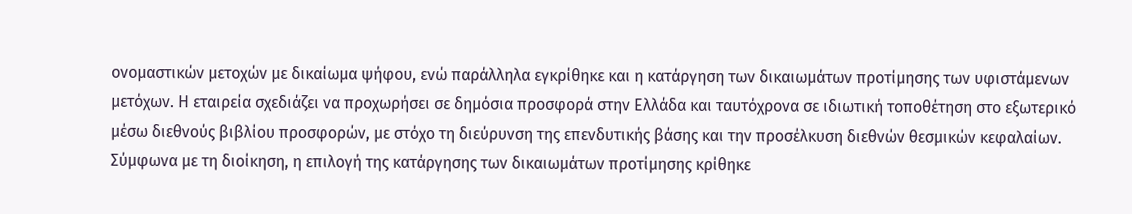ονομαστικών μετοχών με δικαίωμα ψήφου, ενώ παράλληλα εγκρίθηκε και η κατάργηση των δικαιωμάτων προτίμησης των υφιστάμενων μετόχων. Η εταιρεία σχεδιάζει να προχωρήσει σε δημόσια προσφορά στην Ελλάδα και ταυτόχρονα σε ιδιωτική τοποθέτηση στο εξωτερικό μέσω διεθνούς βιβλίου προσφορών, με στόχο τη διεύρυνση της επενδυτικής βάσης και την προσέλκυση διεθνών θεσμικών κεφαλαίων.
Σύμφωνα με τη διοίκηση, η επιλογή της κατάργησης των δικαιωμάτων προτίμησης κρίθηκε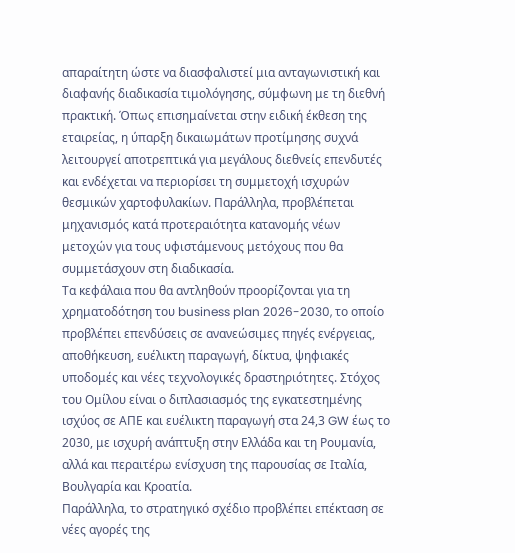απαραίτητη ώστε να διασφαλιστεί μια ανταγωνιστική και διαφανής διαδικασία τιμολόγησης, σύμφωνη με τη διεθνή πρακτική. Όπως επισημαίνεται στην ειδική έκθεση της εταιρείας, η ύπαρξη δικαιωμάτων προτίμησης συχνά λειτουργεί αποτρεπτικά για μεγάλους διεθνείς επενδυτές και ενδέχεται να περιορίσει τη συμμετοχή ισχυρών θεσμικών χαρτοφυλακίων. Παράλληλα, προβλέπεται μηχανισμός κατά προτεραιότητα κατανομής νέων μετοχών για τους υφιστάμενους μετόχους που θα συμμετάσχουν στη διαδικασία.
Τα κεφάλαια που θα αντληθούν προορίζονται για τη χρηματοδότηση του business plan 2026-2030, το οποίο προβλέπει επενδύσεις σε ανανεώσιμες πηγές ενέργειας, αποθήκευση, ευέλικτη παραγωγή, δίκτυα, ψηφιακές υποδομές και νέες τεχνολογικές δραστηριότητες. Στόχος του Ομίλου είναι ο διπλασιασμός της εγκατεστημένης ισχύος σε ΑΠΕ και ευέλικτη παραγωγή στα 24,3 GW έως το 2030, με ισχυρή ανάπτυξη στην Ελλάδα και τη Ρουμανία, αλλά και περαιτέρω ενίσχυση της παρουσίας σε Ιταλία, Βουλγαρία και Κροατία.
Παράλληλα, το στρατηγικό σχέδιο προβλέπει επέκταση σε νέες αγορές της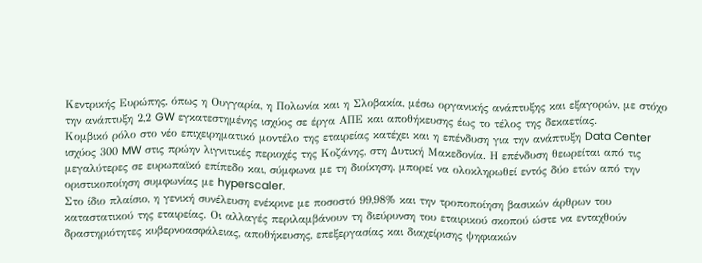Κεντρικής Ευρώπης, όπως η Ουγγαρία, η Πολωνία και η Σλοβακία, μέσω οργανικής ανάπτυξης και εξαγορών, με στόχο την ανάπτυξη 2,2 GW εγκατεστημένης ισχύος σε έργα ΑΠΕ και αποθήκευσης έως το τέλος της δεκαετίας.
Κομβικό ρόλο στο νέο επιχειρηματικό μοντέλο της εταιρείας κατέχει και η επένδυση για την ανάπτυξη Data Center ισχύος 300 MW στις πρώην λιγνιτικές περιοχές της Κοζάνης, στη Δυτική Μακεδονία. Η επένδυση θεωρείται από τις μεγαλύτερες σε ευρωπαϊκό επίπεδο και, σύμφωνα με τη διοίκηση, μπορεί να ολοκληρωθεί εντός δύο ετών από την οριστικοποίηση συμφωνίας με hyperscaler.
Στο ίδιο πλαίσιο, η γενική συνέλευση ενέκρινε με ποσοστό 99,98% και την τροποποίηση βασικών άρθρων του καταστατικού της εταιρείας. Οι αλλαγές περιλαμβάνουν τη διεύρυνση του εταιρικού σκοπού ώστε να ενταχθούν δραστηριότητες κυβερνοασφάλειας, αποθήκευσης, επεξεργασίας και διαχείρισης ψηφιακών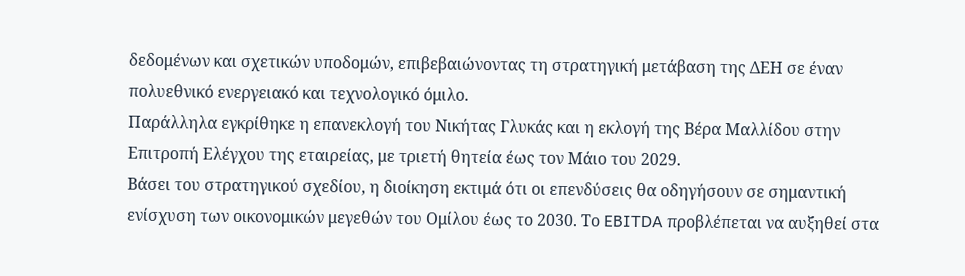δεδομένων και σχετικών υποδομών, επιβεβαιώνοντας τη στρατηγική μετάβαση της ΔΕΗ σε έναν πολυεθνικό ενεργειακό και τεχνολογικό όμιλο.
Παράλληλα εγκρίθηκε η επανεκλογή του Νικήτας Γλυκάς και η εκλογή της Βέρα Μαλλίδου στην Επιτροπή Ελέγχου της εταιρείας, με τριετή θητεία έως τον Μάιο του 2029.
Βάσει του στρατηγικού σχεδίου, η διοίκηση εκτιμά ότι οι επενδύσεις θα οδηγήσουν σε σημαντική ενίσχυση των οικονομικών μεγεθών του Ομίλου έως το 2030. Το EBITDA προβλέπεται να αυξηθεί στα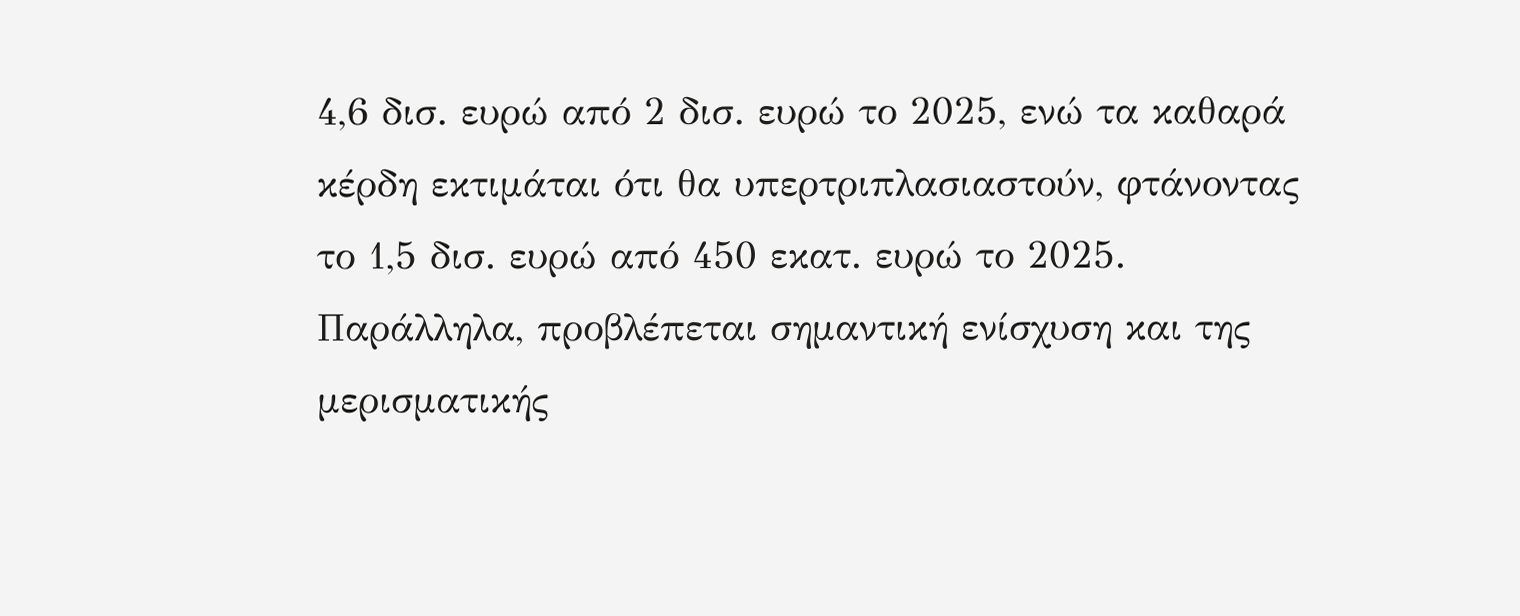4,6 δισ. ευρώ από 2 δισ. ευρώ το 2025, ενώ τα καθαρά κέρδη εκτιμάται ότι θα υπερτριπλασιαστούν, φτάνοντας το 1,5 δισ. ευρώ από 450 εκατ. ευρώ το 2025. Παράλληλα, προβλέπεται σημαντική ενίσχυση και της μερισματικής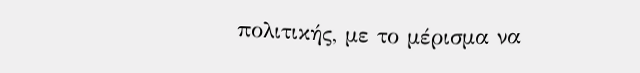πολιτικής, με το μέρισμα να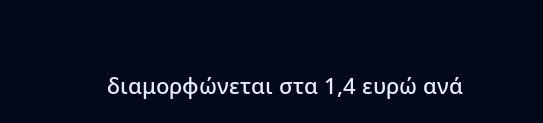διαμορφώνεται στα 1,4 ευρώ ανά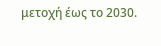μετοχή έως το 2030.